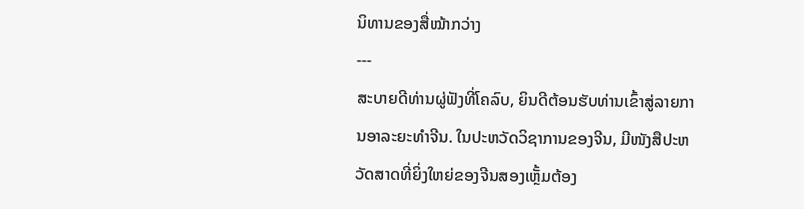ນິທານຂອງສື່ໝ້າກວ່າງ
---
ສະບາຍດີທ່ານຜູ່ຟັງທີ່ໂຄລົບ, ຍິນດີຕ້ອນຮັບທ່ານເຂົ້າສູ່ລາຍການອາລະຍະທຳຈີນ. ໃນປະຫວັດວິຊາການຂອງຈີນ, ມີໜັງສືປະຫວັດສາດທີ່ຍິ່ງໃຫຍ່ຂອງຈີນສອງເຫຼັ້ມຕ້ອງ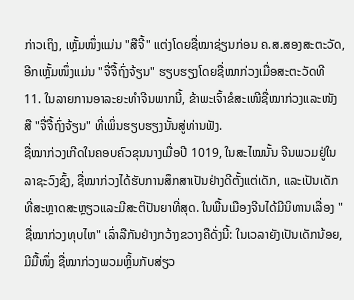ກ່າວເຖິງ, ເຫຼັ້ມໜຶ່ງແມ່ນ "ສືຈີ້" ແຕ່ງໂດຍຊື່ໝາຊ່ຽນກ່ອນ ຄ.ສ.ສອງສະຕະວັດ, ອີກເຫຼັ້ມໜຶ່ງແມ່ນ "ຈື່ຈື້ຖົ່ງຈ້ຽນ" ຮຽບຮຽງໂດຍຊື່ໝາກ່ວງເມື່ອສະຕະວັດທີ 11. ໃນລາຍການອາລະຍະທຳຈີນພາກນີ້, ຂ້າພະເຈົ້າຂໍສະເໜີຊື່ໝາກ່ວງແລະໜັງສື "ຈື່ຈື້ຖົ່ງຈ້ຽນ" ທີ່ເພິ່ນຮຽບຮຽງນັ້ນສູ່ທ່ານຟັງ.
ຊື່ໝາກ່ວງເກີດໃນຄອບຄົວຂຸນນາງເມື່ອປີ 1019, ໃນສະໄໝນັ້ນ ຈີນພວມຢູ່ໃນລາຊະວົງຊົ້ງ, ຊື່ໝາກ່ວງໄດ້ຮັບການສຶກສາເປັນຢ່າງດີຕັ້ງແຕ່ເດັກ, ແລະເປັນເດັກທີ່ສະຫຼາດສະຫຼຽວແລະມີສະຕິປັນຍາທີ່ສຸດ. ໃນພື້ນເມືອງຈີນໄດ້ມີນິທານເລື່ອງ "ຊື່ໝາກ່ວງທຸບໄຫ" ເລົ່າລືກັນຢ່າງກວ້າງຂວາງຄືດັ່ງນີ້: ໃນເວລາຍັງເປັນເດັກນ້ອຍ, ມີມື້ໜຶ່ງ ຊື່ໝາກ່ວງພວມຫຼິ້ນກັບສ່ຽວ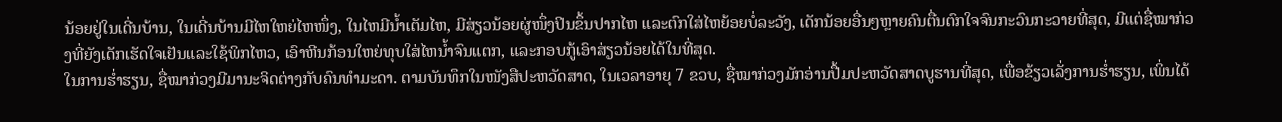ນ້ອຍຢູ່ໃນເດີ່ນບ້ານ, ໃນເດີ່ນບ້ານມີໄຫໃຫຍ່ໄຫໜຶ່ງ, ໃນໄຫມີນ້ຳເຕັມໄຫ, ມີສ່ຽວນ້ອຍຜູ່ໜຶ່ງປິນຂຶ້ນປາກໄຫ ແລະຕົກໃສ່ໄຫຍ້ອຍບໍ່ລະວັງ, ເດັກນ້ອຍອື່ນໆຫຼາຍຄົນຕື່ນຕົກໃຈຈົນກະວົນກະວາຍທີ່ສຸດ, ມີແຕ່ຊື່ໝາກ່ວງທີ່ຍັງເດັກເຮັດໃຈເຢັນແລະໃຊ້ພິກໄຫວ, ເອົາຫີນກ້ອນໃຫຍ່ທຸບໃສ່ໄຫນ້ຳຈົນແຕກ, ແລະກອບກູ້ເອົາສ່ຽວນ້ອຍໄດ້ໃນທີ່ສຸດ.
ໃນການຮ່ຳຮຽນ, ຊື່ໝາກ່ວງມີມານະຈິດຕ່າງກັບຄົນທຳມະດາ. ຕາມບັນທຶກໃນໜັງສືປະຫວັດສາດ, ໃນເວລາອາຍຸ 7 ຂວບ, ຊື່ໝາກ່ວງມັກອ່ານປື້ມປະຫວັດສາດບູຮານທີ່ສຸດ, ເພື່ອຂ້ຽວເລັ່ງການຮ່ຳຮຽນ, ເພິ່ນໄດ້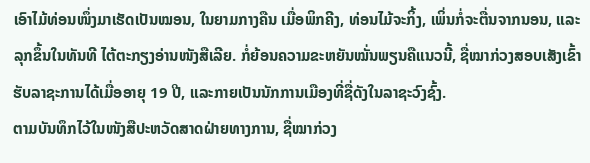ເອົາໄມ້ທ່ອນໜຶ່ງມາເຮັດເປັນໝອນ, ໃນຍາມກາງຄືນ ເມື່ອພິກຄີງ, ທ່ອນໄມ້ຈະກິ້ງ, ເພິ່ນກໍ່ຈະຕື່ນຈາກນອນ, ແລະລຸກຂຶ້ນໃນທັນທີ ໄຕ້ຕະກຽງອ່ານໜັງສືເລີຍ. ກໍ່ຍ້ອນຄວາມຂະຫຍັນໝັ່ນພຽນຄືແນວນີ້, ຊື່ໝາກ່ວງສອບເສັງເຂົ້າຮັບລາຊະການໄດ້ເມື່ອອາຍຸ 19 ປີ, ແລະກາຍເປັນນັກການເມືອງທີ່ຊື່ດັງໃນລາຊະວົງຊົ້ງ.
ຕາມບັນທຶກໄວ້ໃນໜັງສືປະຫວັດສາດຝ່າຍທາງການ, ຊື່ໝາກ່ວງ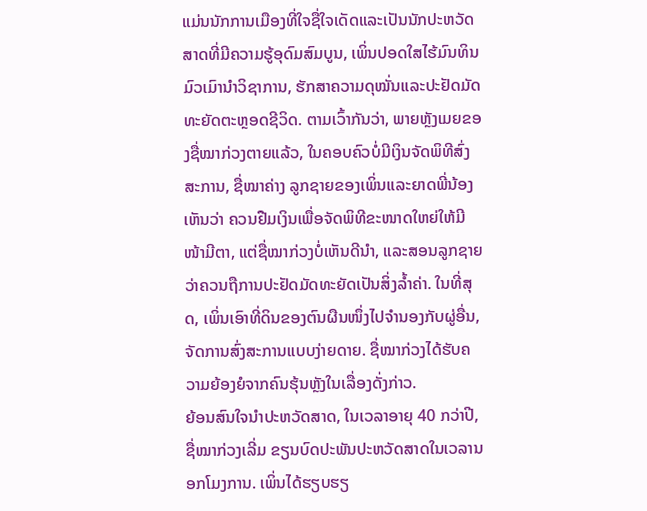ແມ່ນນັກການເມືອງທີ່ໃຈຊື່ໃຈເດັດແລະເປັນນັກປະຫວັດສາດທີ່ມີຄວາມຮູ້ອຸດົມສົມບູນ, ເພິ່ນປອດໃສໄຮ້ມົນທິນ ມົວເມົານຳວິຊາການ, ຮັກສາຄວາມດຸໝັ່ນແລະປະຢັດມັດທະຍັດຕະຫຼອດຊີວິດ. ຕາມເວົ້າກັນວ່າ, ພາຍຫຼັງເມຍຂອງຊື່ໝາກ່ວງຕາຍແລ້ວ, ໃນຄອບຄົວບໍ່ມີເງິນຈັດພິທີສົ່ງສະການ, ຊື່ໝາຄ່າງ ລູກຊາຍຂອງເພິ່ນແລະຍາດພີ່ນ້ອງເຫັນວ່າ ຄວນຢືມເງິນເພື່ອຈັດພິທີຂະໜາດໃຫຍ່ໃຫ້ມີໜ້າມີຕາ, ແຕ່ຊື່ໝາກ່ວງບໍ່ເຫັນດີນຳ, ແລະສອນລູກຊາຍວ່າຄວນຖືການປະຢັດມັດທະຍັດເປັນສິ່ງລ້ຳຄ່າ. ໃນທີ່ສຸດ, ເພິ່ນເອົາທີ່ດິນຂອງຕົນຜືນໜຶ່ງໄປຈຳນອງກັບຜູ່ອື່ນ, ຈັດການສົ່ງສະການແບບງ່າຍດາຍ. ຊື່ໝາກ່ວງໄດ້ຮັບຄວາມຍ້ອງຍໍຈາກຄົນຮຸ້ນຫຼັງໃນເລື່ອງດັ່ງກ່າວ.
ຍ້ອນສົນໃຈນຳປະຫວັດສາດ, ໃນເວລາອາຍຸ 40 ກວ່າປີ, ຊື່ໝາກ່ວງເລີ່ມ ຂຽນບົດປະພັນປະຫວັດສາດໃນເວລານອກໂມງການ. ເພິ່ນໄດ້ຮຽບຮຽ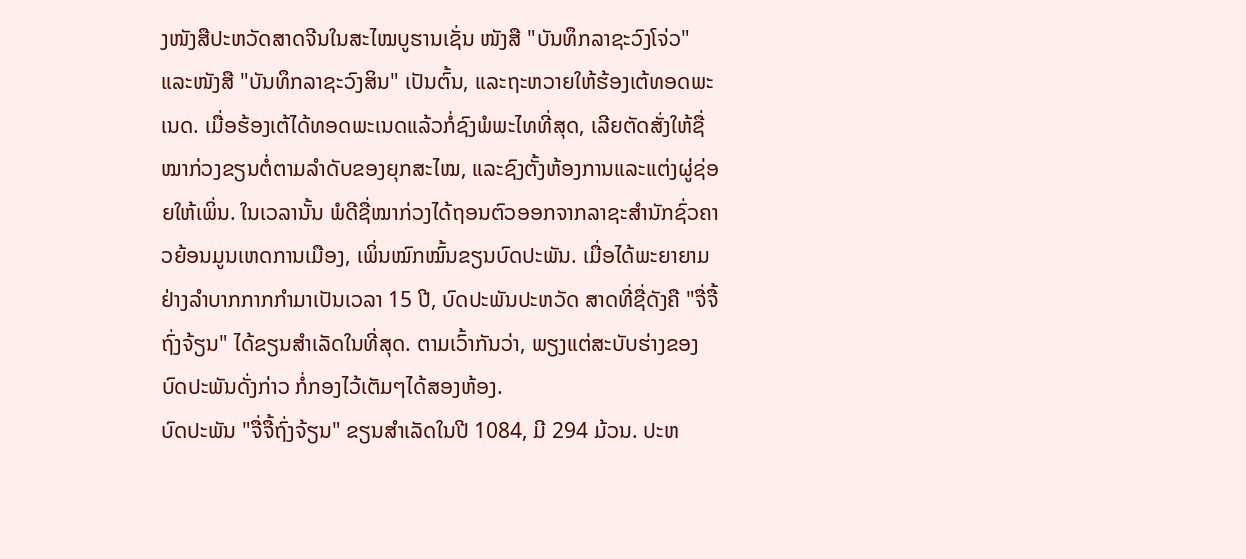ງໜັງສືປະຫວັດສາດຈີນໃນສະໄໝບູຮານເຊັ່ນ ໜັງສື "ບັນທຶກລາຊະວົງໂຈ່ວ" ແລະໜັງສື "ບັນທຶກລາຊະວົງສິນ" ເປັນຕົ້ນ, ແລະຖະຫວາຍໃຫ້ຮ້ອງເຕ້ທອດພະເນດ. ເມື່ອຮ້ອງເຕ້ໄດ້ທອດພະເນດແລ້ວກໍ່ຊົງພໍພະໄທທີ່ສຸດ, ເລີຍຕັດສັ່ງໃຫ້ຊື່ໝາກ່ວງຂຽນຕໍ່ຕາມລຳດັບຂອງຍຸກສະໄໝ, ແລະຊົງຕັ້ງຫ້ອງການແລະແຕ່ງຜູ່ຊ່ອຍໃຫ້ເພິ່ນ. ໃນເວລານັ້ນ ພໍດີຊື່ໝາກ່ວງໄດ້ຖອນຕົວອອກຈາກລາຊະສຳນັກຊົ່ວຄາວຍ້ອນມູນເຫດການເມືອງ, ເພິ່ນໝົກໝົ້ນຂຽນບົດປະພັນ. ເມື່ອໄດ້ພະຍາຍາມຢ່າງລຳບາກກາກກຳມາເປັນເວລາ 15 ປີ, ບົດປະພັນປະຫວັດ ສາດທີ່ຊື່ດັງຄື "ຈື່ຈື້ຖົ່ງຈ້ຽນ" ໄດ້ຂຽນສຳເລັດໃນທີ່ສຸດ. ຕາມເວົ້າກັນວ່າ, ພຽງແຕ່ສະບັບຮ່າງຂອງບົດປະພັນດັ່ງກ່າວ ກໍ່ກອງໄວ້ເຕັມໆໄດ້ສອງຫ້ອງ.
ບົດປະພັນ "ຈື່ຈື້ຖົ່ງຈ້ຽນ" ຂຽນສຳເລັດໃນປີ 1084, ມີ 294 ມ້ວນ. ປະຫ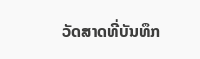ວັດສາດທີ່ບັນທຶກ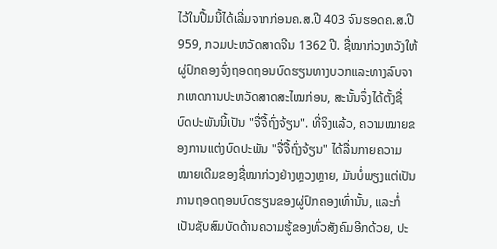ໄວ້ໃນປື້ມນີ້ໄດ້ເລີ່ມຈາກກ່ອນຄ.ສ.ປີ 403 ຈົນຮອດຄ.ສ.ປີ 959, ກວມປະຫວັດສາດຈີນ 1362 ປີ. ຊື່ໝາກ່ວງຫວັງໃຫ້ຜູ່ປົກຄອງຈົ່ງຖອດຖອນບົດຮຽນທາງບວກແລະທາງລົບຈາກເຫດການປະຫວັດສາດສະໄໝກ່ອນ, ສະນັ້ນຈຶ່ງໄດ້ຕັ້ງຊື່ບົດປະພັນນີ້ເປັນ "ຈື່ຈື້ຖົ່ງຈ້ຽນ". ທີ່ຈິງແລ້ວ, ຄວາມໝາຍຂອງການແຕ່ງບົດປະພັນ "ຈື່ຈື້ຖົ່ງຈ້ຽນ" ໄດ້ລື່ນກາຍຄວາມໝາຍເດີມຂອງຊື່ໝາກ່ວງຢ່າງຫຼວງຫຼາຍ, ມັນບໍ່ພຽງແຕ່ເປັນການຖອດຖອນບົດຮຽນຂອງຜູ່ປົກຄອງເທົ່ານັ້ນ, ແລະກໍ່ເປັນຊັບສົມບັດດ້ານຄວາມຮູ້ຂອງທົ່ວສັງຄົມອີກດ້ວຍ, ປະ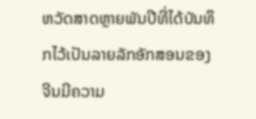ຫວັດສາດຫຼາຍພັນປີທີ່ໄດ້ບັນທຶກໄວ້ເປັນລາຍລັກອັກສອນຂອງຈີນມີຄວາມ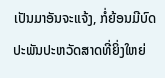ເປັນມາອັນຈະແຈ້ງ, ກໍ່ຍ້ອນມີບົດປະພັນປະຫວັດສາດທີ່ຍິ່ງໃຫຍ່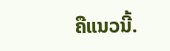ຄືແນວນີ້.